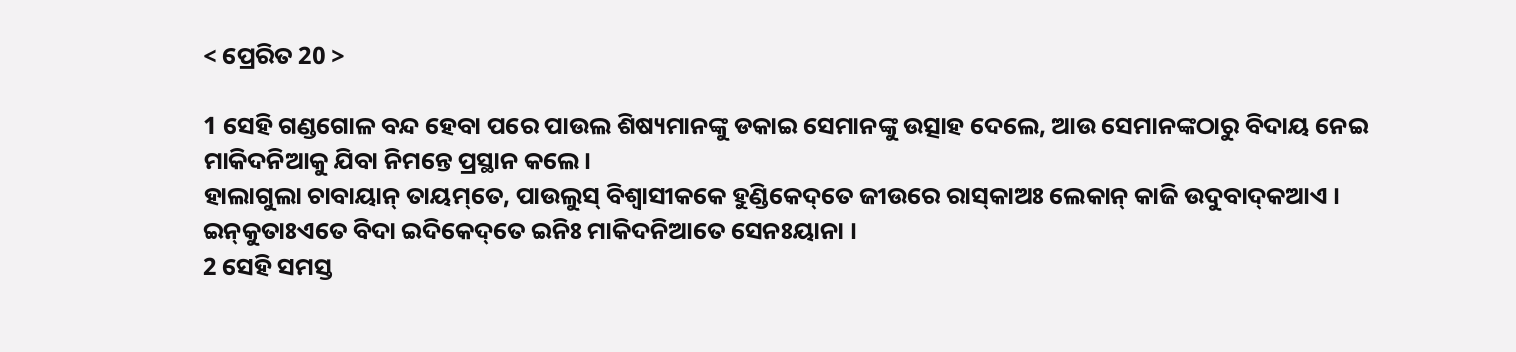< ପ୍ରେରିତ 20 >

1 ସେହି ଗଣ୍ଡଗୋଳ ବନ୍ଦ ହେବା ପରେ ପାଉଲ ଶିଷ୍ୟମାନଙ୍କୁ ଡକାଇ ସେମାନଙ୍କୁ ଉତ୍ସାହ ଦେଲେ, ଆଉ ସେମାନଙ୍କଠାରୁ ବିଦାୟ ନେଇ ମାକିଦନିଆକୁ ଯିବା ନିମନ୍ତେ ପ୍ରସ୍ଥାନ କଲେ।
ହାଲାଗୁଲା ଚାବାୟାନ୍‌ ତାୟମ୍‌ତେ, ପାଉଲୁସ୍‌ ବିଶ୍ୱାସୀକକେ ହୁଣ୍ଡିକେଦ୍‌ତେ ଜୀଉରେ ରାସ୍‌କାଅଃ ଲେକାନ୍‌ କାଜି ଉଦୁବାଦ୍‌କଆଏ । ଇନ୍‌କୁତାଃଏତେ ବିଦା ଇଦିକେଦ୍‌ତେ ଇନିଃ ମାକିଦନିଆତେ ସେନଃୟାନା ।
2 ସେହି ସମସ୍ତ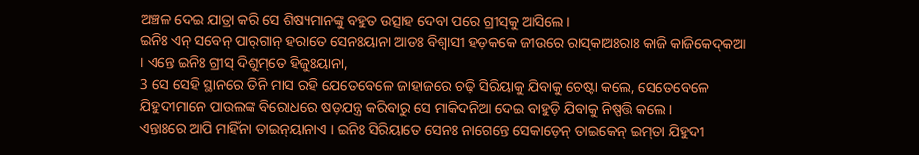ଅଞ୍ଚଳ ଦେଇ ଯାତ୍ରା କରି ସେ ଶିଷ୍ୟମାନଙ୍କୁ ବହୁତ ଉତ୍ସାହ ଦେବା ପରେ ଗ୍ରୀସ୍‍କୁ ଆସିଲେ।
ଇନିଃ ଏନ୍‌ ସବେନ୍‌ ପାର୍‌ଗାନ୍‌ ହରାତେ ସେନଃୟାନା ଆଡଃ ବିଶ୍ୱାସୀ ହଡ଼କକେ ଜୀଉରେ ରାସ୍‌କାଅଃରାଃ କାଜି କାଜିକେଦ୍‌କଆ । ଏନ୍ତେ ଇନିଃ ଗ୍ରୀସ୍‌ ଦିଶୁମ୍‌ତେ ହିଜୁଃୟାନା,
3 ସେ ସେହି ସ୍ଥାନରେ ତିନି ମାସ ରହି ଯେତେବେଳେ ଜାହାଜରେ ଚଢ଼ି ସିରିୟାକୁ ଯିବାକୁ ଚେଷ୍ଟା କଲେ, ସେତେବେଳେ ଯିହୁଦୀମାନେ ପାଉଲଙ୍କ ବିରୋଧରେ ଷଡ଼ଯନ୍ତ୍ର କରିବାରୁ ସେ ମାକିଦନିଆ ଦେଇ ବାହୁଡ଼ି ଯିବାକୁ ନିଷ୍ପତ୍ତି କଲେ।
ଏନ୍ତାଃରେ ଆପି ମାହିଁନା ତାଇନ୍‌ୟାନାଏ । ଇନିଃ ସିରିୟାତେ ସେନଃ ନାଗେନ୍ତେ ସେକାଡ଼େନ୍‌ ତାଇକେନ୍‌ ଇମ୍‌ତା ଯିହୁଦୀ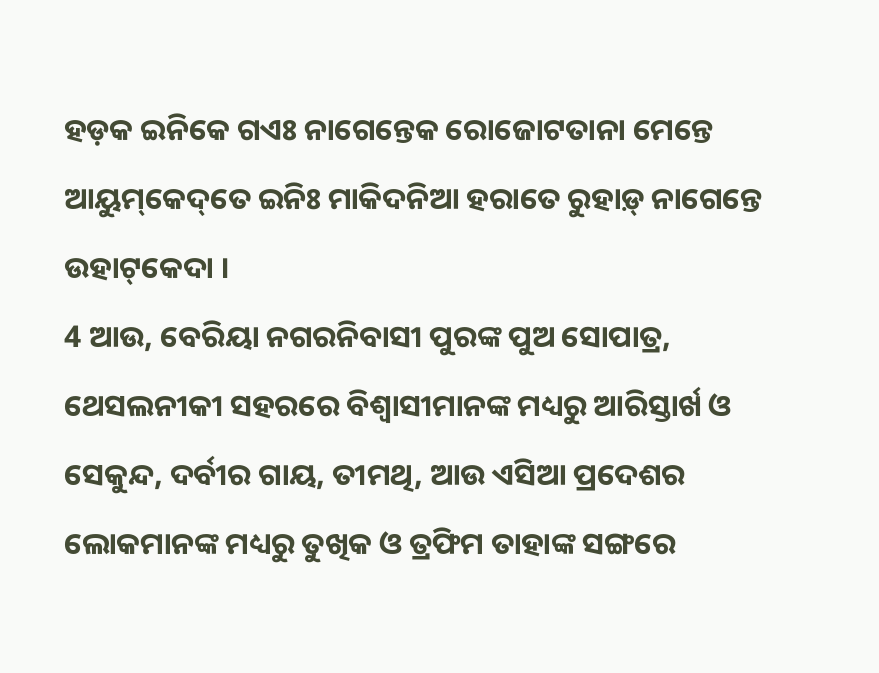ହଡ଼କ ଇନିକେ ଗଏଃ ନାଗେନ୍ତେକ ରୋଜୋଟତାନା ମେନ୍ତେ ଆୟୁମ୍‌କେଦ୍‌ତେ ଇନିଃ ମାକିଦନିଆ ହରାତେ ରୁହାଡ଼୍‌ ନାଗେନ୍ତେ ଉହାଟ୍‌କେଦା ।
4 ଆଉ, ବେରିୟା ନଗରନିବାସୀ ପୁରଙ୍କ ପୁଅ ସୋପାତ୍ର, ଥେସଲନୀକୀ ସହରରେ ବିଶ୍ୱାସୀମାନଙ୍କ ମଧ୍ୟରୁ ଆରିସ୍ତାର୍ଖ ଓ ସେକୁନ୍ଦ, ଦର୍ବୀର ଗାୟ, ତୀମଥି, ଆଉ ଏସିଆ ପ୍ରଦେଶର ଲୋକମାନଙ୍କ ମଧ୍ୟରୁ ତୁଖିକ ଓ ତ୍ରଫିମ ତାହାଙ୍କ ସଙ୍ଗରେ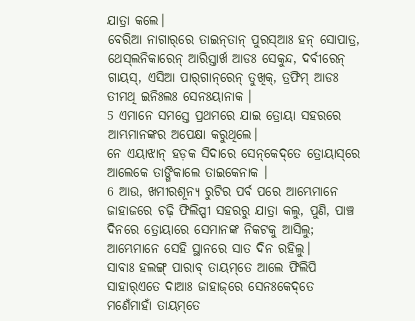ଯାତ୍ରା କଲେ।
ବେରିଆ ନାଗାର୍‌ରେ ତାଇନ୍‌ତାନ୍‌ ପୁରସ୍‌ଆଃ ହନ୍‌ ସୋପାତ୍ର, ଥେସ୍‌ଲନିକାରେନ୍‌ ଆରିସ୍ତାର୍ଖ ଆଡଃ ସେକୁନ୍ଦ, ଦର୍ବୀରେନ୍‌ ଗାୟସ୍‌, ଏସିଆ ପାର୍‌ଗାନ୍‌ରେନ୍‌ ତୁଖିକ୍‌, ତ୍ରଫିମ୍‌ ଆଡଃ ତୀମଥି ଇନିଃଲଃ ସେନଃୟାନାକ ।
5 ଏମାନେ ସମସ୍ତେ ପ୍ରଥମରେ ଯାଇ ତ୍ରୋୟା ସହରରେ ଆମ୍ଭମାନଙ୍କର ଅପେକ୍ଷା କରୁଥିଲେ।
ନେ ଏୟାଝାନ୍‌ ହଡ଼କ ସିଦାରେ ସେନ୍‌କେଦ୍‌ତେ ତ୍ରୋୟାସ୍‌ରେ ଆଲେକେ ତାଙ୍ଗିକାଲେ ତାଇକେନାକ ।
6 ଆଉ, ଖମୀରଶୂନ୍ୟ ରୁଟିର ପର୍ବ ପରେ ଆମ୍ଭେମାନେ ଜାହାଜରେ ଚଢ଼ି ଫିଲିପ୍ପୀ ସହରରୁ ଯାତ୍ରା କଲୁ, ପୁଣି, ପାଞ୍ଚ ଦିନରେ ତ୍ରୋୟାରେ ସେମାନଙ୍କ ନିକଟକୁ ଆସିଲୁ; ଆମ୍ଭେମାନେ ସେହି ସ୍ଥାନରେ ସାତ ଦିନ ରହିଲୁ।
ସାବାଃ ହଲଙ୍ଗ୍‌ ପାରାବ୍‌ ତାୟମ୍‌ତେ ଆଲେ ଫିଲିପି ସାହାର୍‌ଏତେ ଦାଆଃ ଜାହାଜ୍‌ରେ ସେନଃକେଦ୍‌ତେ ମଣେଁମାହାଁ ତାୟମ୍‌ତେ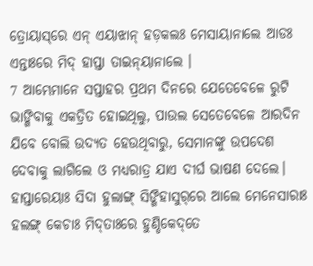ତ୍ରୋୟାସ୍‌ରେ ଏନ୍‌ ଏୟାଝାନ୍‌ ହଡ଼କଲଃ ମେସାୟାନାଲେ ଆଡଃ ଏନ୍ତାଃରେ ମିଦ୍‌ ହାପ୍ତା ତାଇନ୍‌ୟାନାଲେ ।
7 ଆମ୍ଭେମାନେ ସପ୍ତାହର ପ୍ରଥମ ଦିନରେ ଯେତେବେଳେ ରୁଟି ଭାଙ୍ଗିବାକୁ ଏକତ୍ରିତ ହୋଇଥିଲୁ, ପାଉଲ ସେତେବେଳେ ଆରଦିନ ଯିବେ ବୋଲି ଉଦ୍ୟତ ହେଉଥିବାରୁ, ସେମାନଙ୍କୁ ଉପଦେଶ ଦେବାକୁ ଲାଗିଲେ ଓ ମଧ୍ୟରାତ୍ର ଯାଏ ଦୀର୍ଘ ଭାଷଣ ଦେଲେ।
ହାପ୍ତାରେୟାଃ ସିଦା ହୁଲାଙ୍ଗ୍‌ ସିଙ୍ଗିହାସୁର୍‌ରେ ଆଲେ ମେନେସାରାଃ ହଲଙ୍ଗ୍‌ କେଚାଃ ମିଦ୍‌ତାଃରେ ହୁଣ୍ଡିକେଦ୍‌ତେ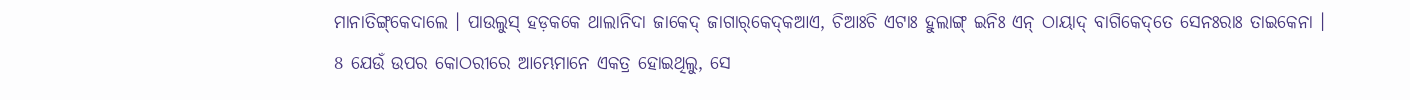ମାନାତିଙ୍ଗ୍‌କେଦାଲେ । ପାଉଲୁସ୍‌ ହଡ଼କକେ ଥାଲାନିଦା ଜାକେଦ୍‌ ଜାଗାର୍‌କେଦ୍‌କଆଏ, ଚିଆଃଚି ଏଟାଃ ହୁଲାଙ୍ଗ୍‌ ଇନିଃ ଏନ୍‌ ଠାୟାଦ୍‌ ବାଗିକେଦ୍‌ତେ ସେନଃରାଃ ତାଇକେନା ।
8 ଯେଉଁ ଉପର କୋଠରୀରେ ଆମ୍ଭେମାନେ ଏକତ୍ର ହୋଇଥିଲୁ, ସେ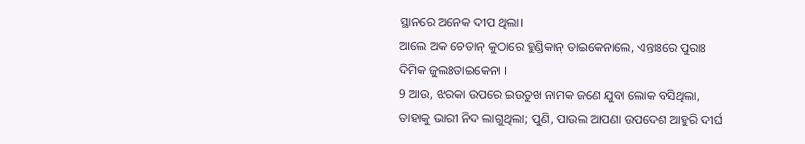ସ୍ଥାନରେ ଅନେକ ଦୀପ ଥିଲା।
ଆଲେ ଅକ ଚେତାନ୍‌ କୁଠାରେ ହୁଣ୍ଡିକାନ୍‌ ତାଇକେନାଲେ, ଏନ୍ତାଃରେ ପୁରାଃ ଦିମିକ ଜୁଲଃତାଇକେନା ।
9 ଆଉ, ଝରକା ଉପରେ ଇଉତୁଖ ନାମକ ଜଣେ ଯୁବା ଲୋକ ବସିଥିଲା, ତାହାକୁ ଭାରୀ ନିଦ ଲାଗୁଥିଲା; ପୁଣି, ପାଉଲ ଆପଣା ଉପଦେଶ ଆହୁରି ଦୀର୍ଘ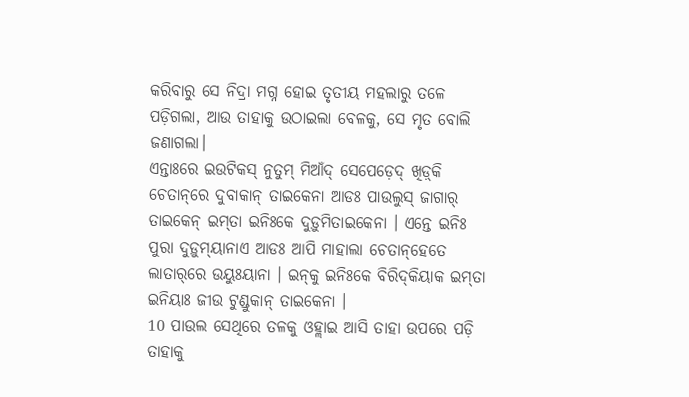କରିବାରୁ ସେ ନିଦ୍ରା ମଗ୍ନ ହୋଇ ତୃତୀୟ ମହଲାରୁ ତଳେ ପଡ଼ିଗଲା, ଆଉ ତାହାକୁ ଉଠାଇଲା ବେଳକୁ, ସେ ମୃତ ବୋଲି ଜଣାଗଲା।
ଏନ୍ତାଃରେ ଇଉଟିକସ୍‌ ନୁତୁମ୍‌ ମିଆଁଦ୍‌ ସେପେଡ଼େଦ୍‌ ଖିଡ଼୍‌କି ଚେତାନ୍‌ରେ ଦୁବାକାନ୍‌ ତାଇକେନା ଆଡଃ ପାଉଲୁସ୍‌ ଜାଗାର୍‌ ତାଇକେନ୍‌ ଇମ୍‌ତା ଇନିଃକେ ଦୁଡ଼ୁମିତାଇକେନା । ଏନ୍ତେ ଇନିଃ ପୁରା ଦୁଡ଼ୁମ୍‌ୟାନାଏ ଆଡଃ ଆପି ମାହାଲା ଚେତାନ୍‌ହେତେ ଲାତାର୍‌ରେ ଉୟୁଃୟାନା । ଇନ୍‌କୁ ଇନିଃକେ ବିରିଦ୍‌କିୟାକ ଇମ୍‌ତା ଇନିୟାଃ ଜୀଉ ଟୁଣ୍ଡୁକାନ୍‌ ତାଇକେନା ।
10 ପାଉଲ ସେଥିରେ ତଳକୁ ଓହ୍ଲାଇ ଆସି ତାହା ଉପରେ ପଡ଼ି ତାହାକୁ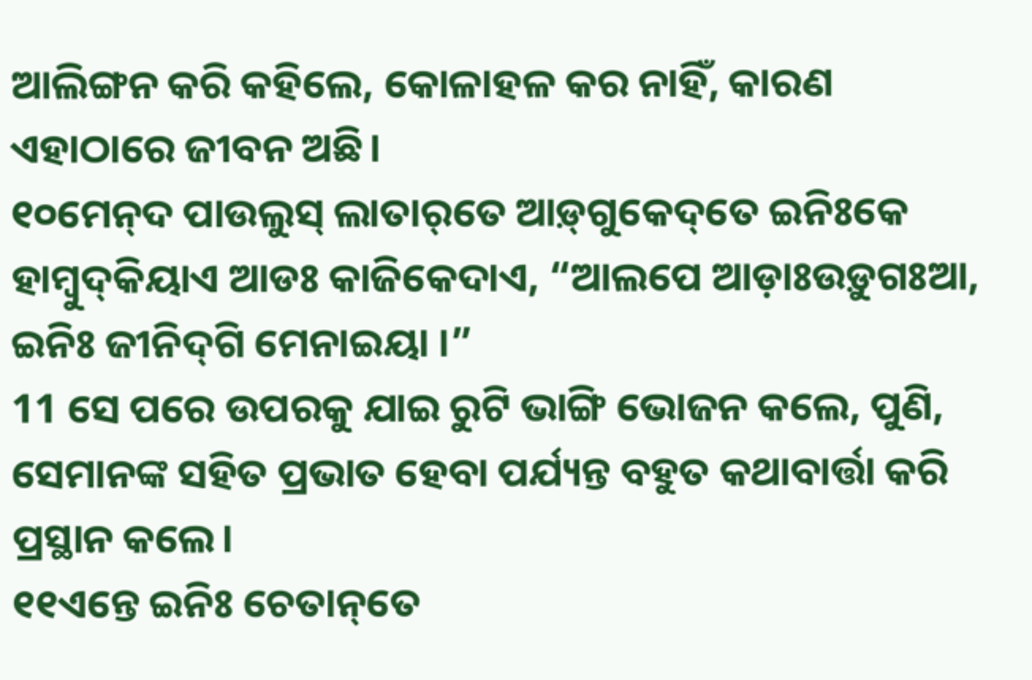ଆଲିଙ୍ଗନ କରି କହିଲେ, କୋଳାହଳ କର ନାହିଁ, କାରଣ ଏହାଠାରେ ଜୀବନ ଅଛି।
୧୦ମେନ୍‌ଦ ପାଉଲୁସ୍‌ ଲାତାର୍‌ତେ ଆଡ଼୍‌ଗୁକେଦ୍‌ତେ ଇନିଃକେ ହାମ୍ବୁଦ୍‌କିୟାଏ ଆଡଃ କାଜିକେଦାଏ, “ଆଲପେ ଆଡ଼ାଃଉଡ଼ୁଗଃଆ, ଇନିଃ ଜୀନିଦ୍‌ଗି ମେନାଇୟା ।”
11 ସେ ପରେ ଉପରକୁ ଯାଇ ରୁଟି ଭାଙ୍ଗି ଭୋଜନ କଲେ, ପୁଣି, ସେମାନଙ୍କ ସହିତ ପ୍ରଭାତ ହେବା ପର୍ଯ୍ୟନ୍ତ ବହୁତ କଥାବାର୍ତ୍ତା କରି ପ୍ରସ୍ଥାନ କଲେ।
୧୧ଏନ୍ତେ ଇନିଃ ଚେତାନ୍‌ତେ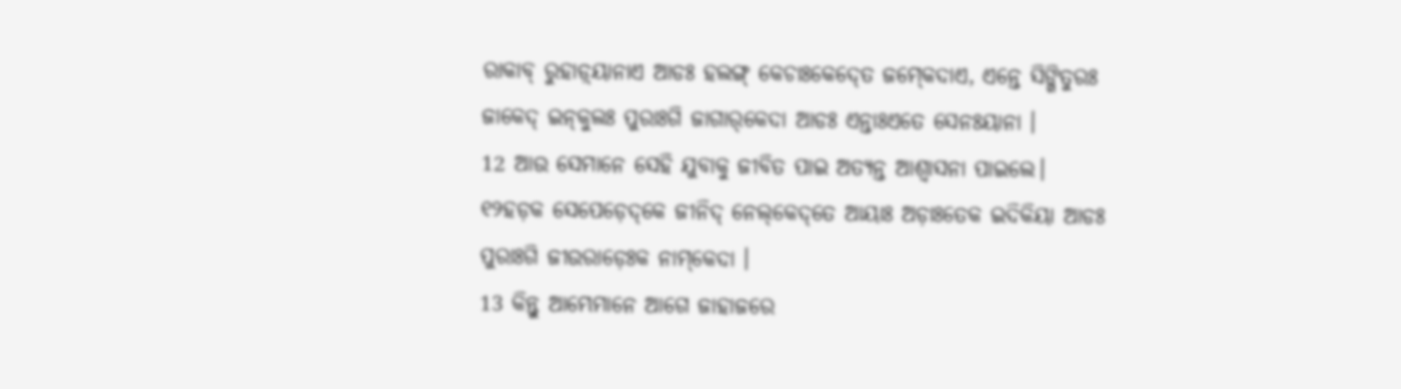ରାକାବ୍‌ ରୁହାଡ଼୍‌ୟାନାଏ ଆଡଃ ହଲଙ୍ଗ୍‌ କେଚାଃକେଦ୍‍ତେ ଜମ୍‍କେଦାଏ, ଏନ୍ତେ ସିଙ୍ଗିତୁରଃ ଜାକେଦ୍‌ ଇନ୍‌କୁଲଃ ପୁରାଃଗି ଜାଗାର୍‌କେଦା ଆଡଃ ଏନ୍ତାଃଏତେ ସେନଃୟାନା ।
12 ଆଉ ସେମାନେ ସେହି ଯୁବାକୁ ଜୀବିତ ପାଇ ଅତ୍ୟନ୍ତ ଆଶ୍ୱାସନା ପାଇଲେ।
୧୨ହଡ଼କ ସେପେଡ଼େଦ୍‌କେ ଜୀନିଦ୍‌ ନେଲ୍‌କେଦ୍‌ତେ ଆୟାଃ ଅଡ଼ାଃତେକ ଇଦିକିୟା ଆଡଃ ପୁରାଃଗି ଜୀଉରାଡ଼େଃକ ନାମ୍‌କେଦା ।
13 କିନ୍ତୁ ଆମ୍ଭେମାନେ ଆଗେ ଜାହାଜରେ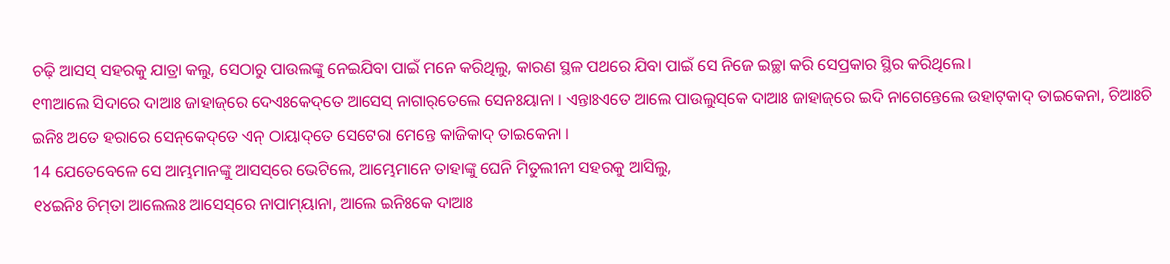ଚଢ଼ି ଆସସ୍‌ ସହରକୁ ଯାତ୍ରା କଲୁ, ସେଠାରୁ ପାଉଲଙ୍କୁ ନେଇଯିବା ପାଇଁ ମନେ କରିଥିଲୁ, କାରଣ ସ୍ଥଳ ପଥରେ ଯିବା ପାଇଁ ସେ ନିଜେ ଇଚ୍ଛା କରି ସେପ୍ରକାର ସ୍ଥିର କରିଥିଲେ।
୧୩ଆଲେ ସିଦାରେ ଦାଆଃ ଜାହାଜ୍‌ରେ ଦେଏଃକେଦ୍‌ତେ ଆସେସ୍‌ ନାଗାର୍‌ତେଲେ ସେନଃୟାନା । ଏନ୍ତାଃଏତେ ଆଲେ ପାଉଲୁସ୍‌କେ ଦାଆଃ ଜାହାଜ୍‌ରେ ଇଦି ନାଗେନ୍ତେଲେ ଉହାଟ୍‌କାଦ୍‌ ତାଇକେନା, ଚିଆଃଚି ଇନିଃ ଅତେ ହରାରେ ସେନ୍‌କେଦ୍‌ତେ ଏନ୍‌ ଠାୟାଦ୍‌ତେ ସେଟେରା ମେନ୍ତେ କାଜିକାଦ୍‌ ତାଇକେନା ।
14 ଯେତେବେଳେ ସେ ଆମ୍ଭମାନଙ୍କୁ ଆସସ୍‌ରେ ଭେଟିଲେ, ଆମ୍ଭେମାନେ ତାହାଙ୍କୁ ଘେନି ମିତୁଲୀନୀ ସହରକୁ ଆସିଲୁ,
୧୪ଇନିଃ ଚିମ୍‌ତା ଆଲେଲଃ ଆସେସ୍‌ରେ ନାପାମ୍‌ୟାନା, ଆଲେ ଇନିଃକେ ଦାଆଃ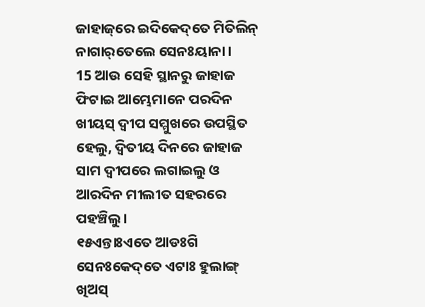ଜାହାଜ୍‌ରେ ଇଦିକେଦ୍‌ତେ ମିତିଲିନ୍‌ ନାଗାର୍‌ତେଲେ ସେନଃୟାନା ।
15 ଆଉ ସେହି ସ୍ଥାନରୁ ଜାହାଜ ଫିଟାଇ ଆମ୍ଭେମାନେ ପରଦିନ ଖୀୟସ୍ ଦ୍ୱୀପ ସମ୍ମୁଖରେ ଉପସ୍ଥିତ ହେଲୁ, ଦ୍ୱିତୀୟ ଦିନରେ ଜାହାଜ ସାମ ଦ୍ୱୀପରେ ଲଗାଇଲୁ ଓ ଆରଦିନ ମୀଲୀତ ସହରରେ ପହଞ୍ଚିଲୁ।
୧୫ଏନ୍ତାଃଏତେ ଆଡଃଗି ସେନଃକେଦ୍‌ତେ ଏଟାଃ ହୁଲାଙ୍ଗ୍‌ ଖିଅସ୍‌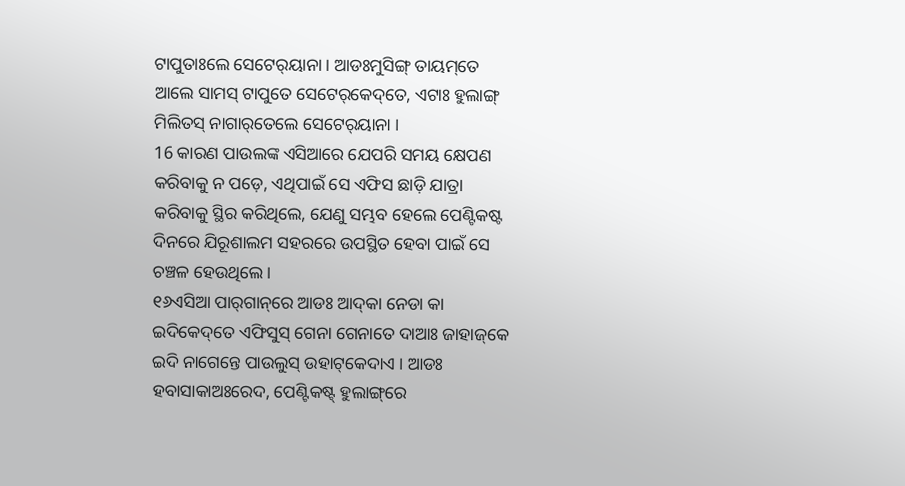ଟାପୁତାଃଲେ ସେଟେର୍‌ୟାନା । ଆଡଃମୁସିଙ୍ଗ୍‌ ତାୟମ୍‌ତେ ଆଲେ ସାମସ୍‌ ଟାପୁତେ ସେଟେର୍‌କେଦ୍‌ତେ, ଏଟାଃ ହୁଲାଙ୍ଗ୍‌ ମିଲିତସ୍‌ ନାଗାର୍‌ତେଲେ ସେଟେର୍‌ୟାନା ।
16 କାରଣ ପାଉଲଙ୍କ ଏସିଆରେ ଯେପରି ସମୟ କ୍ଷେପଣ କରିବାକୁ ନ ପଡ଼େ, ଏଥିପାଇଁ ସେ ଏଫିସ ଛାଡ଼ି ଯାତ୍ରା କରିବାକୁ ସ୍ଥିର କରିଥିଲେ, ଯେଣୁ ସମ୍ଭବ ହେଲେ ପେଣ୍ଟିକଷ୍ଟ ଦିନରେ ଯିରୂଶାଲମ ସହରରେ ଉପସ୍ଥିତ ହେବା ପାଇଁ ସେ ଚଞ୍ଚଳ ହେଉଥିଲେ।
୧୬ଏସିଆ ପାର୍‌ଗାନ୍‌ରେ ଆଡଃ ଆଦ୍‌କା ନେଡା କା ଇଦିକେଦ୍‌ତେ ଏଫିସୁସ୍‌ ଗେନା ଗେନାତେ ଦାଆଃ ଜାହାଜ୍‌କେ ଇଦି ନାଗେନ୍ତେ ପାଉଲୁସ୍‌ ଉହାଟ୍‌କେଦାଏ । ଆଡଃ ହବାସାକାଅଃରେଦ, ପେଣ୍ଟିକଷ୍ଟ୍‌ ହୁଲାଙ୍ଗ୍‌ରେ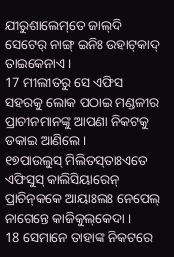ଯୀରୁଶାଲେମ୍‌ତେ ଜାଲ୍‌ଦି ସେଟେର୍‌ ନାଙ୍ଗ୍‌ ଇନିଃ ଉହାଟ୍‌କାଦ୍‌ ତାଇକେନାଏ ।
17 ମୀଲୀତରୁ ସେ ଏଫିସ ସହରକୁ ଲୋକ ପଠାଇ ମଣ୍ଡଳୀର ପ୍ରାଚୀନମାନଙ୍କୁ ଆପଣା ନିକଟକୁ ଡକାଇ ଆଣିଲେ।
୧୭ପାଉଲୁସ୍‌ ମିଲିତସ୍‌ତାଃଏତେ ଏଫିସୁସ୍‌ କାଲିସିୟାରେନ୍‌ ପ୍ରାଚିନ୍‌କକେ ଆୟାଃଲଃ ନେପେଲ୍‌ ନାଗେନ୍ତେ କାଜିକୁଲ୍‌କେଦା ।
18 ସେମାନେ ତାହାଙ୍କ ନିକଟରେ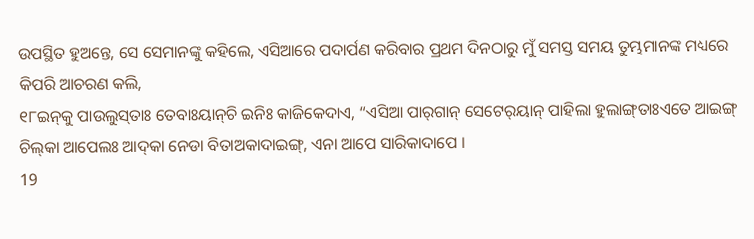ଉପସ୍ଥିତ ହୁଅନ୍ତେ, ସେ ସେମାନଙ୍କୁ କହିଲେ, ଏସିଆରେ ପଦାର୍ପଣ କରିବାର ପ୍ରଥମ ଦିନଠାରୁ ମୁଁ ସମସ୍ତ ସମୟ ତୁମ୍ଭମାନଙ୍କ ମଧ୍ୟରେ କିପରି ଆଚରଣ କଲି,
୧୮ଇନ୍‌କୁ ପାଉଲୁସ୍‌ତାଃ ତେବାଃୟାନ୍‌ଚି ଇନିଃ କାଜିକେଦାଏ, “ଏସିଆ ପାର୍‌ଗାନ୍‌ ସେଟେର୍‌ୟାନ୍‌ ପାହିଲା ହୁଲାଙ୍ଗ୍‌ତାଃଏତେ ଆଇଙ୍ଗ୍‌ ଚିଲ୍‌କା ଆପେଲଃ ଆଦ୍‌କା ନେଡା ବିତାଅକାଦାଇଙ୍ଗ୍‌, ଏନା ଆପେ ସାରିକାଦାପେ ।
19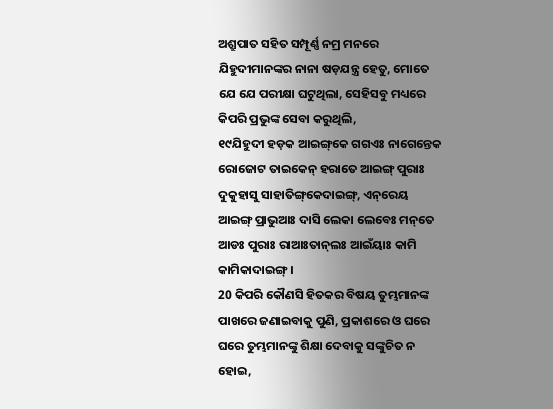ଅଶ୍ରୁପାତ ସହିତ ସମ୍ପୂର୍ଣ୍ଣ ନମ୍ର ମନରେ ଯିହୁଦୀମାନଙ୍କର ନାନା ଷଡ଼ଯନ୍ତ୍ର ହେତୁ, ମୋତେ ଯେ ଯେ ପରୀକ୍ଷା ଘଟୁଥିଲା, ସେହିସବୁ ମଧ୍ୟରେ କିପରି ପ୍ରଭୁଙ୍କ ସେବା କରୁଥିଲି,
୧୯ଯିହୁଦୀ ହଡ଼କ ଆଇଙ୍ଗ୍‌କେ ଗଗଏଃ ନାଗେନ୍ତେକ ରୋଜୋଟ ତାଇକେନ୍‌ ହରାତେ ଆଇଙ୍ଗ୍‌ ପୁରାଃ ଦୁକୁହାସୁ ସାହାତିଙ୍ଗ୍‌କେଦାଇଙ୍ଗ୍‌, ଏନ୍‌ରେୟ ଆଇଙ୍ଗ୍‌ ପ୍ରାଭୁଆଃ ଦାସି ଲେକା ଲେବେଃ ମନ୍‌ତେ ଆଡଃ ପୁରାଃ ରାଆଃତାନ୍‌ଲଃ ଆଇଁୟାଃ କାମି କାମିକାଦାଇଙ୍ଗ୍‌ ।
20 କିପରି କୌଣସି ହିତକର ବିଷୟ ତୁମ୍ଭମାନଙ୍କ ପାଖରେ ଜଣାଇବାକୁ ପୁଣି, ପ୍ରକାଶରେ ଓ ଘରେ ଘରେ ତୁମ୍ଭମାନଙ୍କୁ ଶିକ୍ଷା ଦେବାକୁ ସଙ୍କୁଚିତ ନ ହୋଇ,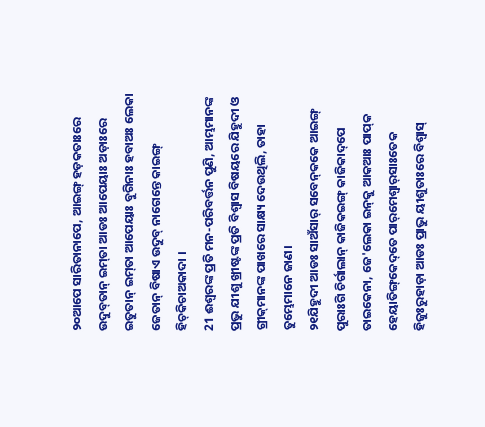୨୦ଆପେ ସାରିତାନାପେ, ଆଇଙ୍ଗ୍‌ ହଡ଼କତାଃରେ ଉଦୁବ୍‌ତାନ୍‌ ଇମ୍‌ତା ଆଡଃ ଆପେୟାଃ ଅଡ଼ାଃରେ ଇତୁତାନ୍‌ ଇମ୍‌ତା ଆପେୟାଃ ବୁଗିନାଃ ହବାଅଃ ଲେକା ଜେତାନ୍‌ ବିଷାଏ ଉଦୁବ୍‌ ନାଗେନ୍ତେ କାଇଙ୍ଗ୍‌ ହିଚ୍‌କିଚାଅକାଦା ।
21 ଈଶ୍ବରଙ୍କ ପ୍ରତି ମନ-ପରିବର୍ତ୍ତନ ପୁଣି, ଆମ୍ଭମାନଙ୍କ ପ୍ରଭୁ ଯୀଶୁ ଖ୍ରୀଷ୍ଟଙ୍କ ପ୍ରତି ବିଶ୍ୱାସ ବିଷୟରେ ଯିହୁଦୀ ଓ ଗ୍ରୀକ୍‍ମାନଙ୍କ ପାଖରେ ସାକ୍ଷ୍ୟ ଦେଉଥିଲି, ତାହା ତୁମ୍ଭେମାନେ ଜାଣ।
୨୧ଯିହୁଦୀ ଆଡଃ ସାଅଁସାର୍‌ ସବେନ୍‌କକେ ଆଇଙ୍ଗ୍‌ ପୁରାଃଗି ଚିର୍ଗାଲାନ୍‌ କାଜିକଇଙ୍ଗ୍‌ କାଜିକାଦ୍‌ପେ ତାଇକେନା, ଜେ'ଲେକା ଇନ୍‌କୁ ଆକଆଃ ପାପ୍‌କ ହେୟାତିଙ୍ଗ୍‌କେଦ୍‌ତେ ପାର୍‌ମେଶ୍ୱାର୍‌ସାଃତେକ ହିଜୁଃରୁହାଡ଼ା ଆଡଃ ପ୍ରାଭୁ ୟୀଶୁତାଃରେ ବିଶ୍ୱାସ୍‌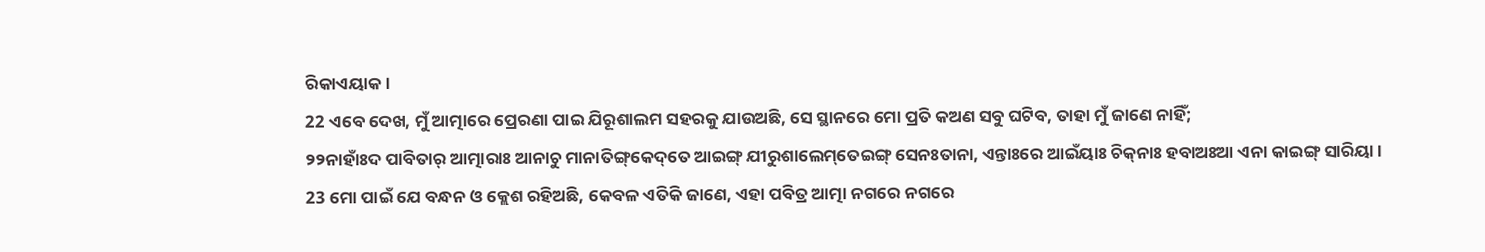ରିକାଏୟାକ ।
22 ଏବେ ଦେଖ, ମୁଁ ଆତ୍ମାରେ ପ୍ରେରଣା ପାଇ ଯିରୂଶାଲମ ସହରକୁ ଯାଉଅଛି, ସେ ସ୍ଥାନରେ ମୋ ପ୍ରତି କଅଣ ସବୁ ଘଟିବ, ତାହା ମୁଁ ଜାଣେ ନାହିଁ;
୨୨ନାହାଃଁଦ ପାବିତାର୍‌ ଆତ୍ମାରାଃ ଆନାଚୁ ମାନାତିଙ୍ଗ୍‌କେଦ୍‌ତେ ଆଇଙ୍ଗ୍‌ ଯୀରୁଶାଲେମ୍‌ତେଇଙ୍ଗ୍‌ ସେନଃତାନା, ଏନ୍ତାଃରେ ଆଇଁୟାଃ ଚିକ୍‌ନାଃ ହବାଅଃଆ ଏନା କାଇଙ୍ଗ୍‌ ସାରିୟା ।
23 ମୋ ପାଇଁ ଯେ ବନ୍ଧନ ଓ କ୍ଲେଶ ରହିଅଛି, କେବଳ ଏତିକି ଜାଣେ, ଏହା ପବିତ୍ର ଆତ୍ମା ନଗରେ ନଗରେ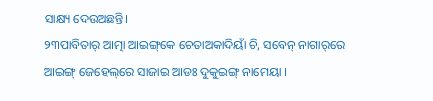ସାକ୍ଷ୍ୟ ଦେଉଅଛନ୍ତି।
୨୩ପାବିତାର୍‌ ଆତ୍ମା ଆଇଙ୍ଗ୍‌କେ ଚେତାଅକାଦିୟାଁ ଚି, ସବେନ୍‌ ନାଗାର୍‌ରେ ଆଇଙ୍ଗ୍‌ ଜେହେଲ୍‌ରେ ସାଜାଇ ଆଡଃ ଦୁକୁଇଙ୍ଗ୍‌ ନାମେୟା ।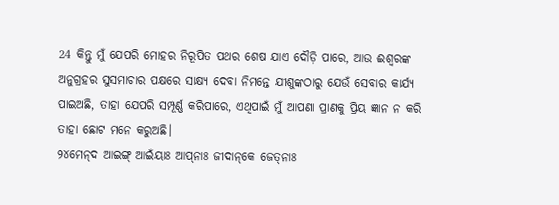24 କିନ୍ତୁ ମୁଁ ଯେପରି ମୋହର ନିରୂପିତ ପଥର ଶେଷ ଯାଏ ଦୌଡ଼ି ପାରେ, ଆଉ ଈଶ୍ବରଙ୍କ ଅନୁଗ୍ରହର ସୁସମାଚାର ପକ୍ଷରେ ସାକ୍ଷ୍ୟ ଦେବା ନିମନ୍ତେ ଯୀଶୁଙ୍କଠାରୁ ଯେଉଁ ସେବାର କାର୍ଯ୍ୟ ପାଇଅଛି, ତାହା ଯେପରି ସମ୍ପୂର୍ଣ୍ଣ କରିପାରେ, ଏଥିପାଇଁ ମୁଁ ଆପଣା ପ୍ରାଣକୁ ପ୍ରିୟ ଜ୍ଞାନ ନ କରି ତାହା ଛୋଟ ମନେ କରୁଅଛି।
୨୪ମେନ୍‌ଦ ଆଇଙ୍ଗ୍‌ ଆଇଁୟାଃ ଆପ୍‌ନାଃ ଜୀଦାନ୍‌କେ ଜେତ୍‌ନାଃ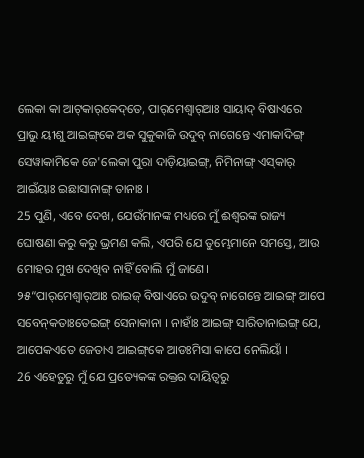ଲେକା କା ଆଟ୍‌କାର୍‌କେଦ୍‌ତେ, ପାର୍‌ମେଶ୍ୱାର୍‌ଆଃ ସାୟାଦ୍‌ ବିଷାଏରେ ପ୍ରାଭୁ ୟୀଶୁ ଆଇଙ୍ଗ୍‌କେ ଅକ ସୁକୁକାଜି ଉଦୁବ୍‌ ନାଗେନ୍ତେ ଏମାକାଦିଙ୍ଗ୍‌ ସେୱାକାମିକେ ଜେ'ଲେକା ପୁରା ଦାଡ଼ିୟାଇଙ୍ଗ୍‌, ନିମିନାଙ୍ଗ୍‌ ଏସ୍‌କାର୍‌ ଆଇଁୟାଃ ଇଛାସାନାଙ୍ଗ୍‌ ତାନାଃ ।
25 ପୁଣି, ଏବେ ଦେଖ, ଯେଉଁମାନଙ୍କ ମଧ୍ୟରେ ମୁଁ ଈଶ୍ବରଙ୍କ ରାଜ୍ୟ ଘୋଷଣା କରୁ କରୁ ଭ୍ରମଣ କଲି, ଏପରି ଯେ ତୁମ୍ଭେମାନେ ସମସ୍ତେ, ଆଉ ମୋହର ମୁଖ ଦେଖିବ ନାହିଁ ବୋଲି ମୁଁ ଜାଣେ।
୨୫“ପାର୍‌ମେଶ୍ୱାର୍‌ଆଃ ରାଇଜ୍‌ ବିଷାଏରେ ଉଦୁବ୍‌ ନାଗେନ୍ତେ ଆଇଙ୍ଗ୍‌ ଆପେ ସବେନ୍‌କତାଃତେଇଙ୍ଗ୍‌ ସେନାକାନା । ନାହାଁଃ ଆଇଙ୍ଗ୍‌ ସାରିତାନାଇଙ୍ଗ୍‌ ଯେ, ଆପେକଏତେ ଜେତାଏ ଆଇଙ୍ଗ୍‌କେ ଆଡଃମିସା କାପେ ନେଲିୟାଁ ।
26 ଏହେତୁରୁ ମୁଁ ଯେ ପ୍ରତ୍ୟେକଙ୍କ ରକ୍ତର ଦାୟିତ୍ୱରୁ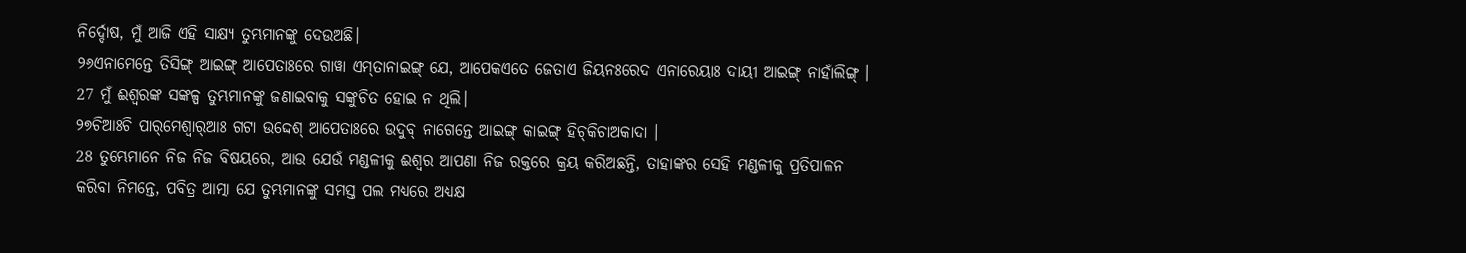ନିର୍ଦ୍ଦୋଷ, ମୁଁ ଆଜି ଏହି ସାକ୍ଷ୍ୟ ତୁମ୍ଭମାନଙ୍କୁ ଦେଉଅଛି।
୨୬ଏନାମେନ୍ତେ ତିସିଙ୍ଗ୍‌ ଆଇଙ୍ଗ୍‌ ଆପେତାଃରେ ଗାୱା ଏମ୍‌ତାନାଇଙ୍ଗ୍‌ ଯେ, ଆପେକଏତେ ଜେତାଏ ଜିୟନଃରେଦ ଏନାରେୟାଃ ଦାୟୀ ଆଇଙ୍ଗ୍‌ ନାହାଁଲିଙ୍ଗ୍‌ ।
27 ମୁଁ ଈଶ୍ବରଙ୍କ ସଙ୍କଳ୍ପ ତୁମ୍ଭମାନଙ୍କୁ ଜଣାଇବାକୁ ସଙ୍କୁଚିତ ହୋଇ ନ ଥିଲି।
୨୭ଚିଆଃଚି ପାର୍‌ମେଶ୍ୱାର୍‌ଆଃ ଗଟା ଉଦ୍ଦେଶ୍‌ ଆପେତାଃରେ ଉଦୁବ୍‌ ନାଗେନ୍ତେ ଆଇଙ୍ଗ୍‌ କାଇଙ୍ଗ୍‌ ହିଚ୍‌କିଚାଅକାଦା ।
28 ତୁମ୍ଭେମାନେ ନିଜ ନିଜ ବିଷୟରେ, ଆଉ ଯେଉଁ ମଣ୍ଡଳୀକୁ ଈଶ୍ବର ଆପଣା ନିଜ ରକ୍ତରେ କ୍ରୟ କରିଅଛନ୍ତି, ତାହାଙ୍କର ସେହି ମଣ୍ଡଳୀକୁ ପ୍ରତିପାଳନ କରିବା ନିମନ୍ତେ, ପବିତ୍ର ଆତ୍ମା ଯେ ତୁମ୍ଭମାନଙ୍କୁ ସମସ୍ତ ପଲ ମଧ୍ୟରେ ଅଧ୍ୟକ୍ଷ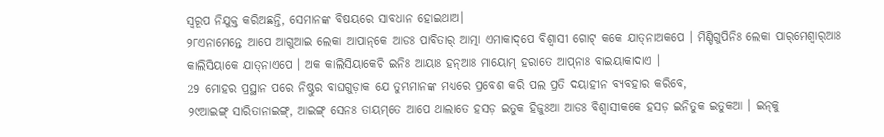ସ୍ୱରୂପ ନିଯୁକ୍ତ କରିଅଛନ୍ତି, ସେମାନଙ୍କ ବିଷୟରେ ସାବଧାନ ହୋଇଥାଅ।
୨୮ଏନାମେନ୍ତେ ଆପେ ଆଗୁଆଇ ଲେକା ଆପାନ୍‌କେ ଆଡଃ ପାବିତାର୍‌ ଆତ୍ମା ଏମାକାଦ୍‌ପେ ବିଶ୍ୱାସୀ ଗୋଟ୍‌ କକେ ଯାତ୍‌ନାଅକପେ । ମିଣ୍ଡିଗୁପିନିଃ ଲେକା ପାର୍‌ମେଶ୍ୱାର୍‌ଆଃ କାଲିସିୟାକେ ଯାତ୍‌ନାଏପେ । ଅକ କାଲିସିୟାକେଚି ଇନିଃ ଆୟାଃ ହନ୍‌ଆଃ ମାୟୋମ୍‌ ହରାତେ ଆପ୍‌ନାଃ ବାଇୟାକାଦାଏ ।
29 ମୋହର ପ୍ରସ୍ଥାନ ପରେ ନିଷ୍ଠୁର ବାଘଗୁଡ଼ାକ ଯେ ତୁମ୍ଭମାନଙ୍କ ମଧ୍ୟରେ ପ୍ରବେଶ କରି ପଲ ପ୍ରତି ଦୟାହୀନ ବ୍ୟବହାର କରିବେ,
୨୯ଆଇଙ୍ଗ୍‌ ସାରିତାନାଇଙ୍ଗ୍‌, ଆଇଙ୍ଗ୍‌ ସେନଃ ତାୟମ୍‌ତେ ଆପେ ଥାଲାତେ ହସଡ଼ ଇତୁକ ହିଜୁଃଆ ଆଡଃ ବିଶ୍ୱାସୀକକେ ହସଡ଼ ଇନିତୁକ ଇତୁକଆ । ଇନ୍‌କୁ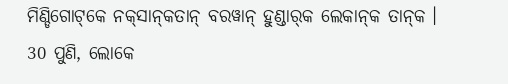ମିଣ୍ଡିଗୋଟ୍‌କେ ନକ୍‌ସାନ୍‌କତାନ୍‌ ବରୱାନ୍‌ ହୁଣ୍ଡାର୍‌କ ଲେକାନ୍‌କ ତାନ୍‌କ ।
30 ପୁଣି, ଲୋକେ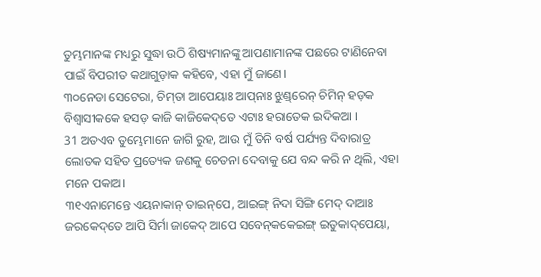ତୁମ୍ଭମାନଙ୍କ ମଧ୍ୟରୁ ସୁଦ୍ଧା ଉଠି ଶିଷ୍ୟମାନଙ୍କୁ ଆପଣାମାନଙ୍କ ପଛରେ ଟାଣିନେବା ପାଇଁ ବିପରୀତ କଥାଗୁଡ଼ାକ କହିବେ, ଏହା ମୁଁ ଜାଣେ।
୩୦ନେଡା ସେଟେରା, ଚିମ୍‌ତା ଆପେୟାଃ ଆପ୍‌ନାଃ ଝୁଣ୍ଡ୍‌ରେନ୍‌ ଚିମିନ୍‌ ହଡ଼କ ବିଶ୍ୱାସୀକକେ ହସଡ଼ କାଜି କାଜିକେଦ୍‌ତେ ଏଟାଃ ହରାତେକ ଇଦିକଆ ।
31 ଅତଏବ ତୁମ୍ଭେମାନେ ଜାଗି ରୁହ, ଆଉ ମୁଁ ତିନି ବର୍ଷ ପର୍ଯ୍ୟନ୍ତ ଦିବାରାତ୍ର ଲୋତକ ସହିତ ପ୍ରତ୍ୟେକ ଜଣକୁ ଚେତନା ଦେବାକୁ ଯେ ବନ୍ଦ କରି ନ ଥିଲି, ଏହା ମନେ ପକାଅ।
୩୧ଏନାମେନ୍ତେ ଏୟନାକାନ୍‌ ତାଇନ୍‌ପେ, ଆଇଙ୍ଗ୍‌ ନିଦା ସିଙ୍ଗି ମେଦ୍‌ ଦାଆଃ ଜରକେଦ୍‌ତେ ଆପି ସିର୍ମା ଜାକେଦ୍‌ ଆପେ ସବେନ୍‌କକେଇଙ୍ଗ୍‌ ଇତୁକାଦ୍‌ପେୟା,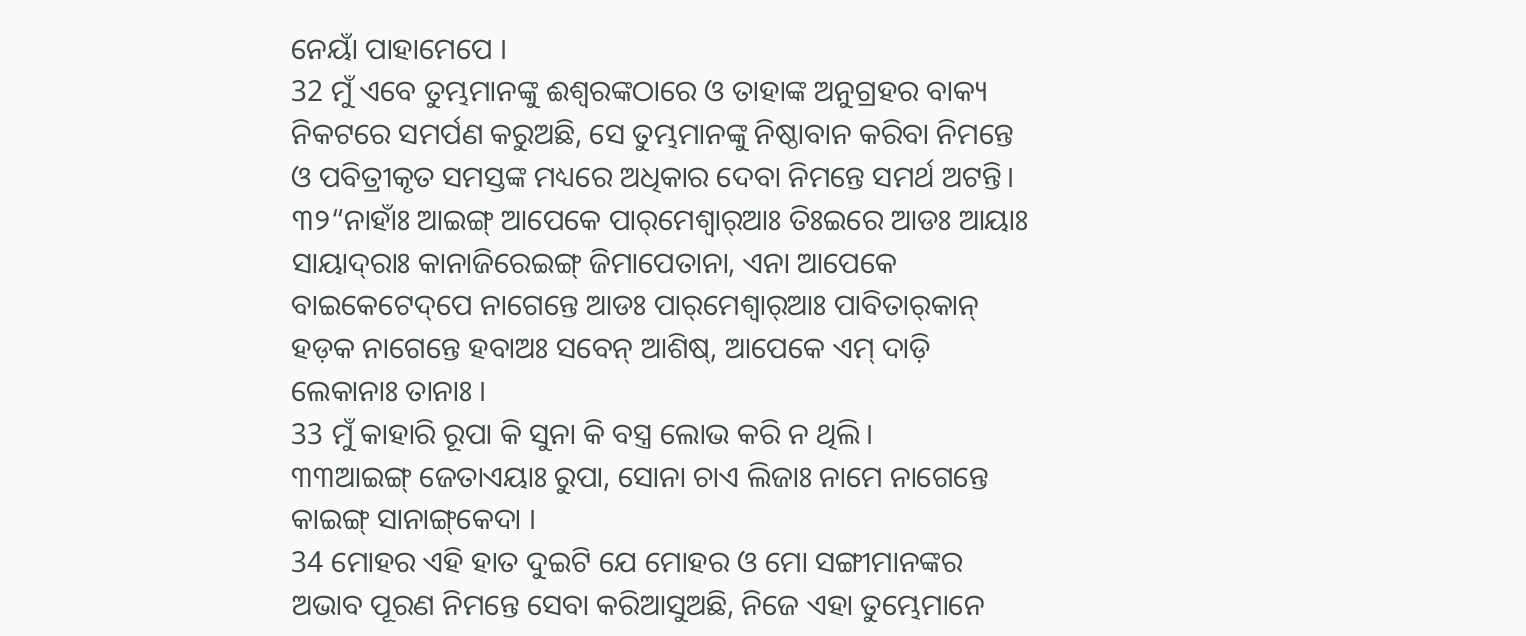ନେୟାଁ ପାହାମେପେ ।
32 ମୁଁ ଏବେ ତୁମ୍ଭମାନଙ୍କୁ ଈଶ୍ବରଙ୍କଠାରେ ଓ ତାହାଙ୍କ ଅନୁଗ୍ରହର ବାକ୍ୟ ନିକଟରେ ସମର୍ପଣ କରୁଅଛି, ସେ ତୁମ୍ଭମାନଙ୍କୁ ନିଷ୍ଠାବାନ କରିବା ନିମନ୍ତେ ଓ ପବିତ୍ରୀକୃତ ସମସ୍ତଙ୍କ ମଧ୍ୟରେ ଅଧିକାର ଦେବା ନିମନ୍ତେ ସମର୍ଥ ଅଟନ୍ତି।
୩୨“ନାହାଁଃ ଆଇଙ୍ଗ୍‌ ଆପେକେ ପାର୍‌ମେଶ୍ୱାର୍‌ଆଃ ତିଃଇରେ ଆଡଃ ଆୟାଃ ସାୟାଦ୍‌ରାଃ କାନାଜିରେଇଙ୍ଗ୍‌ ଜିମାପେତାନା, ଏନା ଆପେକେ ବାଇକେଟେଦ୍‌ପେ ନାଗେନ୍ତେ ଆଡଃ ପାର୍‌ମେଶ୍ୱାର୍‌ଆଃ ପାବିତାର୍‌କାନ୍‌ ହଡ଼କ ନାଗେନ୍ତେ ହବାଅଃ ସବେନ୍‌ ଆଶିଷ୍‌, ଆପେକେ ଏମ୍‌ ଦାଡ଼ି ଲେକାନାଃ ତାନାଃ ।
33 ମୁଁ କାହାରି ରୂପା କି ସୁନା କି ବସ୍ତ୍ର ଲୋଭ କରି ନ ଥିଲି।
୩୩ଆଇଙ୍ଗ୍‌ ଜେତାଏୟାଃ ରୁପା, ସୋନା ଚାଏ ଲିଜାଃ ନାମେ ନାଗେନ୍ତେ କାଇଙ୍ଗ୍‌ ସାନାଙ୍ଗ୍‌କେଦା ।
34 ମୋହର ଏହି ହାତ ଦୁଇଟି ଯେ ମୋହର ଓ ମୋ ସଙ୍ଗୀମାନଙ୍କର ଅଭାବ ପୂରଣ ନିମନ୍ତେ ସେବା କରିଆସୁଅଛି, ନିଜେ ଏହା ତୁମ୍ଭେମାନେ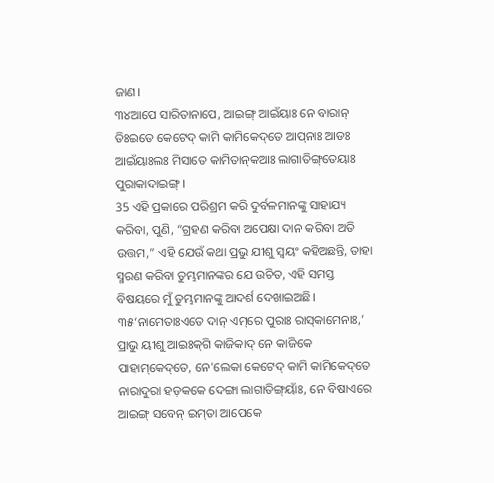ଜାଣ।
୩୪ଆପେ ସାରିତାନାପେ, ଆଇଙ୍ଗ୍‌ ଆଇଁୟାଃ ନେ ବାରାନ୍‌ ତିଃଇତେ କେଟେଦ୍‌ କାମି କାମିକେଦ୍‌ତେ ଆପ୍‌ନାଃ ଆଡଃ ଆଇଁୟାଃଲଃ ମିସାତେ କାମିତାନ୍‌କଆଃ ଲାଗାତିଙ୍ଗ୍‌ତେୟାଃ ପୁରାକାଦାଇଙ୍ଗ୍‌ ।
35 ଏହି ପ୍ରକାରେ ପରିଶ୍ରମ କରି ଦୁର୍ବଳମାନଙ୍କୁ ସାହାଯ୍ୟ କରିବା, ପୁଣି, “ଗ୍ରହଣ କରିବା ଅପେକ୍ଷା ଦାନ କରିବା ଅତି ଉତ୍ତମ,” ଏହି ଯେଉଁ କଥା ପ୍ରଭୁ ଯୀଶୁ ସ୍ୱୟଂ କହିଅଛନ୍ତି, ତାହା ସ୍ମରଣ କରିବା ତୁମ୍ଭମାନଙ୍କର ଯେ ଉଚିତ, ଏହି ସମସ୍ତ ବିଷୟରେ ମୁଁ ତୁମ୍ଭମାନଙ୍କୁ ଆଦର୍ଶ ଦେଖାଇଅଛି।
୩୫‘ନାମେତାଃଏତେ ଦାନ୍‌ ଏମ୍‌ରେ ପୁରାଃ ରାସ୍‌କାମେନାଃ,’ ପ୍ରାଭୁ ୟୀଶୁ ଆଇଃକ୍‌ଗି କାଜିକାଦ୍‌ ନେ କାଜିକେ ପାହାମ୍‌କେଦ୍‌ତେ, ନେ'ଲେକା କେଟେଦ୍‌ କାମି କାମିକେଦ୍‌ତେ ନାରାଦୁରା ହଡ଼କକେ ଦେଙ୍ଗା ଲାଗାତିଙ୍ଗ୍‌ୟାଁଃ, ନେ ବିଷାଏରେ ଆଇଙ୍ଗ୍‌ ସବେନ୍‌ ଇମ୍‌ତା ଆପେକେ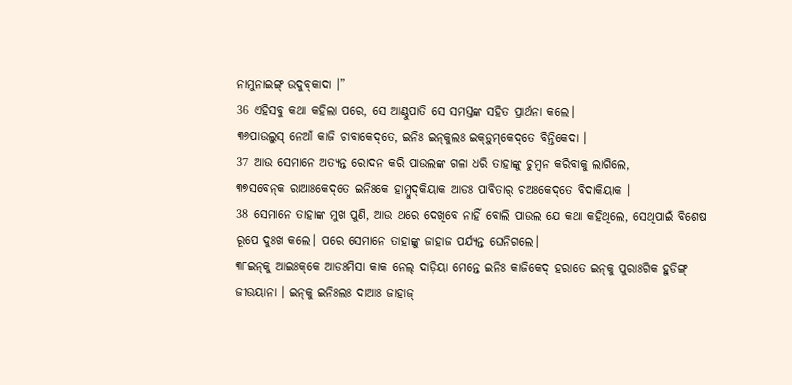ନାମୁନାଇଙ୍ଗ୍‌ ଉଦୁବ୍‌କାଦା ।”
36 ଏହିସବୁ କଥା କହିଲା ପରେ, ସେ ଆଣ୍ଠୁପାତି ସେ ସମସ୍ତଙ୍କ ସହିତ ପ୍ରାର୍ଥନା କଲେ।
୩୬ପାଉଲୁସ୍‌ ନେଆଁ କାଜି ଚାବାକେଦ୍‌ତେ, ଇନିଃ ଇନ୍‌କୁଲଃ ଇକ୍‌ଡ଼ୁମ୍‌କେଦ୍‌ତେ ବିନ୍ତିକେଦା ।
37 ଆଉ ସେମାନେ ଅତ୍ୟନ୍ତ ରୋଦନ କରି ପାଉଲଙ୍କ ଗଳା ଧରି ତାହାଙ୍କୁ ଚୁମ୍ବନ କରିବାକୁ ଲାଗିଲେ,
୩୭ସବେନ୍‌କ ରାଆଃକେଦ୍‌ତେ ଇନିଃକେ ହାମ୍ବୁଦ୍‌କିୟାକ ଆଡଃ ପାବିତାର୍‌ ଚଅଃକେଦ୍‌ତେ ବିଦାକିୟାକ ।
38 ସେମାନେ ତାହାଙ୍କ ମୁଖ ପୁଣି, ଆଉ ଥରେ ଦେଖିବେ ନାହିଁ ବୋଲି ପାଉଲ ଯେ କଥା କହିଥିଲେ, ସେଥିପାଇଁ ବିଶେଷ ରୂପେ ଦୁଃଖ କଲେ। ପରେ ସେମାନେ ତାହାଙ୍କୁ ଜାହାଜ ପର୍ଯ୍ୟନ୍ତ ଘେନିଗଲେ।
୩୮ଇନ୍‌କୁ ଆଇଃକ୍‌କେ ଆଡଃମିସା କାକ ନେଲ୍‌ ଦାଡ଼ିୟା ମେନ୍ତେ ଇନିଃ କାଜିକେଦ୍‌ ହରାତେ ଇନ୍‌କୁ ପୁରାଃଗିକ ହୁଡିଙ୍ଗ୍‌ ଜୀଉୟାନା । ଇନ୍‌କୁ ଇନିଃଲଃ ଦାଆଃ ଜାହାଜ୍‌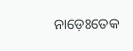ନାଡ଼େଃତେକ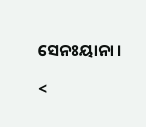ସେନଃୟାନା ।

<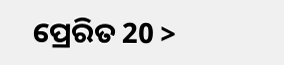ପ୍ରେରିତ 20 >